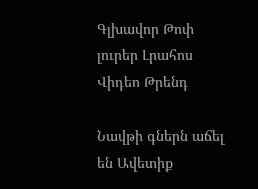Գլխավոր Թոփ լուրեր Լրահոս Վիդեո Թրենդ

Նավթի գներն աճել են Ավետիք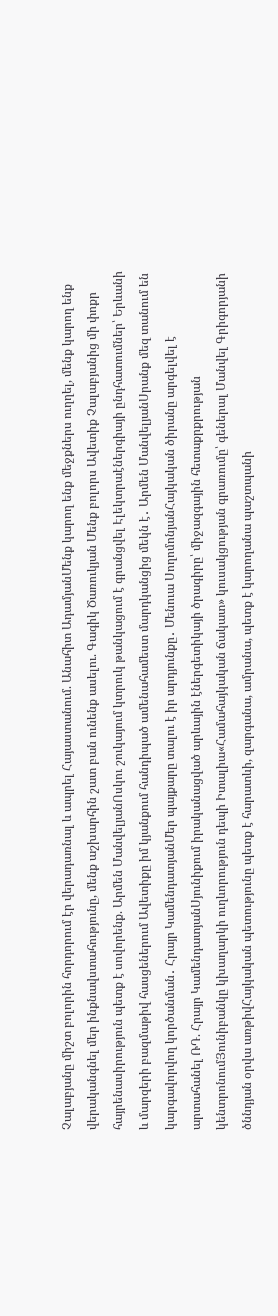Չալաբյանը միշտ բոլորին հորդորում էր վերադառնալ և ապրել Հայաստանում. Անահիտ ԱդամյանՄենք կարող ենք մեջքներս ուղղել, մենք կարող ենք վերականգնել մեր ինքնավստահությունը, մենք աշխարհին շատ բան ունենք ասելու. Գագիկ Ծառուկյան Մենք բոլորս Ավետիք Չալաբյանից մի փոքր հայրենասիրություն պետք է սովորենք. Արմեն ՄանվելյանՈսկու շուկայում կտրուկ թանկացում է գրանցվել Էլեկտրաէներգիայի ընդհատումներ՝ Երևանի և մարզերի բազմաթիվ հասցեներում Ավետիքը իմ կյանքում հանդիպած ամենահամեստ մարդկանցից մեկն է․ Արմեն ՄանվելյանՍրանք մեզ տանում են կարգավորվող կործանման․ Հրայր ԿամենդատյանՄեր պայքարը տալու է իր արդյունքը․ Մենուա ՍողոմոնյանՀայկական ծիրանը արգելվել է արտահանել ՌԴ. Հրայր ԿամենդատյանՍյունիքում իրականացված արևային էներգետիկայի ծրագիրը՝ միջազգային հետաքրքրության կենտրոնումՅունիբանկը կխաղարկի ուղևորություն դեպի Իտալիա«Համահայկական ճակատ» կուսակցության գրառումը՝ գեներալ Մանվել Գրիգորյանի ծննդյան օրվա առթիվՀայկական պետությունը պետք է հարատևի, զարգանա, ամրանա, պետք է կարողանա պաշտպանի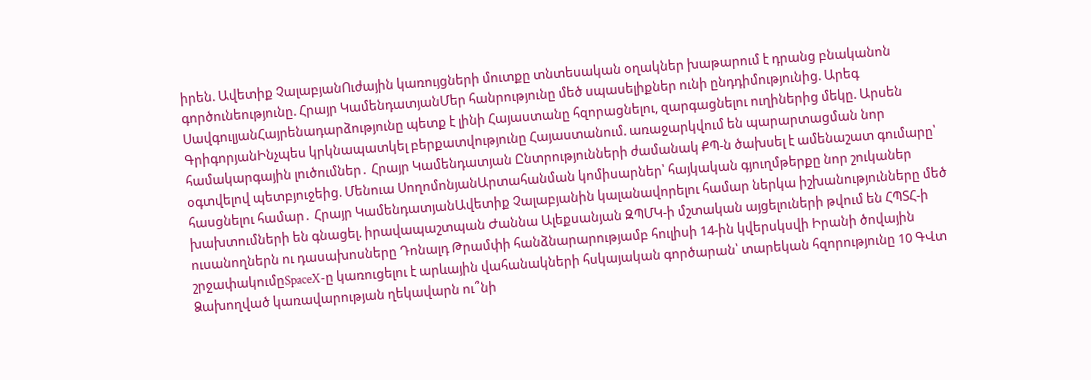իրեն. Ավետիք ՉալաբյանՈւժային կառույցների մուտքը տնտեսական օղակներ խաթարում է դրանց բնականոն գործունեությունը. Հրայր ԿամենդատյանՄեր հանրությունը մեծ սպասելիքներ ունի ընդդիմությունից. Արեգ ՍավգուլյանՀայրենադարձությունը պետք է լինի Հայաստանը հզորացնելու, զարգացնելու ուղիներից մեկը. Արսեն ԳրիգորյանԻնչպես կրկնապատկել բերքատվությունը Հայաստանում. առաջարկվում են պարարտացման նոր համակարգային լուծումներ․ Հրայր Կամենդատյան Ընտրությունների ժամանակ ՔՊ-ն ծախսել է ամենաշատ գումարը՝ օգտվելով պետբյուջեից. Մենուա ՍողոմոնյանԱրտահանման կոմիսարներ՝ հայկական գյուղմթերքը նոր շուկաներ հասցնելու համար․ Հրայր ԿամենդատյանԱվետիք Չալաբյանին կալանավորելու համար ներկա իշխանությունները մեծ խախտումների են գնացել. իրավապաշտպան Ժաննա Ալեքսանյան ԶՊՄԿ-ի մշտական այցելուների թվում են ՀՊՏՀ-ի ուսանողներն ու դասախոսները Դոնալդ Թրամփի հանձնարարությամբ հուլիսի 14-ին կվերսկսվի Իրանի ծովային շրջափակումըSpaceX-ը կառուցելու է արևային վահանակների հսկայական գործարան՝ տարեկան հզորությունը 10 ԳՎտ Ձախողված կառավարության ղեկավարն ու՞նի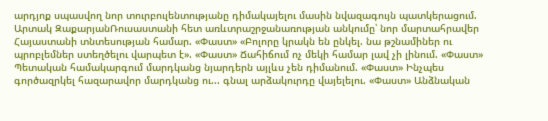արդյոք սպասվող նոր տուրբուլենտությանը դիմակայելու մասին նվազագույն պատկերացում. Արտակ ԶաքարյանՌուսաստանի հետ առևտրաշրջանառության անկումը՝ նոր մարտահրավեր Հայաստանի տնտեսության համար. «Փաստ» «Բոլորը կրակն են ընկել. նա թշնամիներ ու պրոբլեմներ ստեղծելու վարպետ է». «Փաստ» Ճահիճում ոչ մեկի համար լավ չի լինում. «Փաստ» Պետական համակարգում մարդկանց նյարդերն այլևս չեն դիմանում. «Փաստ» Ինչպես գործազրկել հազարավոր մարդկանց ու... գնալ արձակուրդը վայելելու. «Փաստ» Անձնական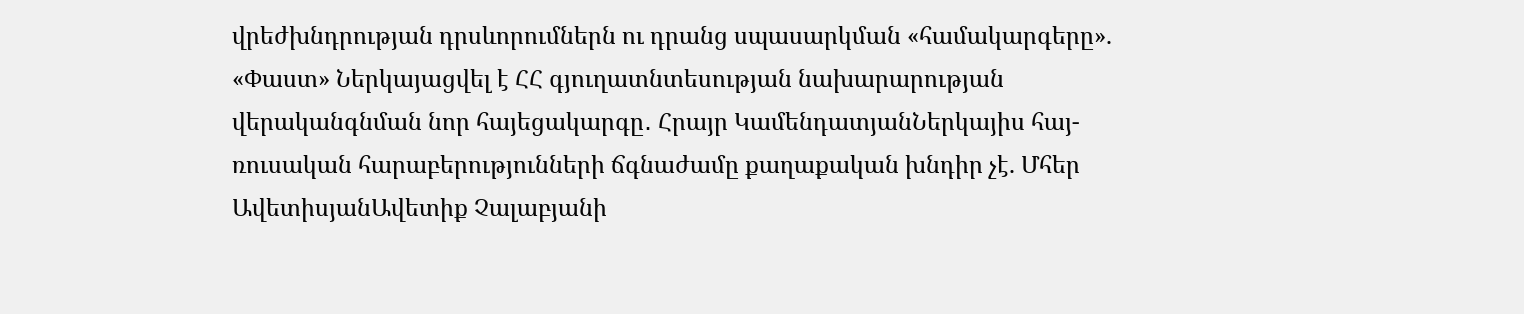վրեժխնդրության դրսևորումներն ու դրանց սպասարկման «համակարգերը». «Փաստ» Ներկայացվել է ՀՀ գյուղատնտեսության նախարարության վերականգնման նոր հայեցակարգը․ Հրայր ԿամենդատյանՆերկայիս հայ-ռուսական հարաբերությունների ճգնաժամը քաղաքական խնդիր չէ. Մհեր ԱվետիսյանԱվետիք Չալաբյանի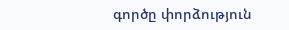գործը փորձություն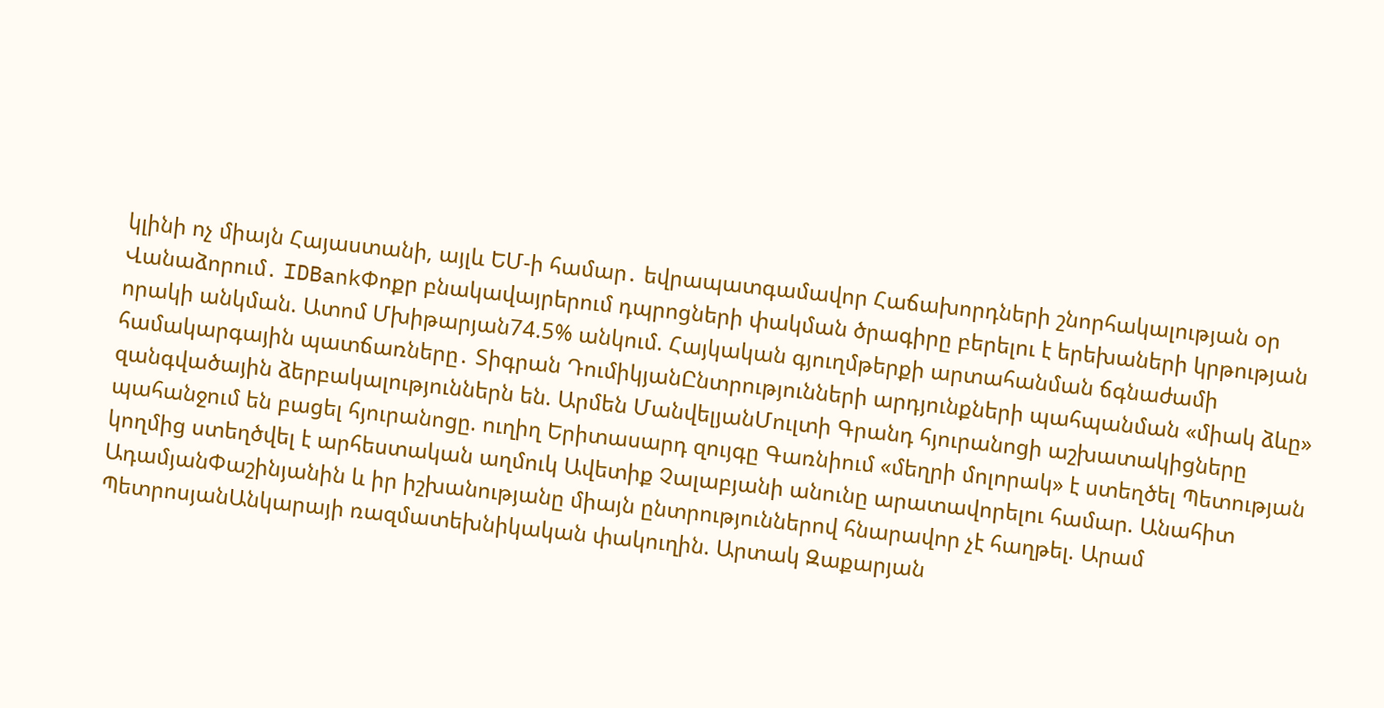կլինի ոչ միայն Հայաստանի, այլև ԵՄ-ի համար․ եվրապատգամավոր Հաճախորդների շնորհակալության օր Վանաձորում․ IDBankՓոքր բնակավայրերում դպրոցների փակման ծրագիրը բերելու է երեխաների կրթության որակի անկման. Ատոմ Մխիթարյան74.5% անկում. Հայկական գյուղմթերքի արտահանման ճգնաժամի համակարգային պատճառները․ Տիգրան ԴումիկյանԸնտրությունների արդյունքների պահպանման «միակ ձևը» զանգվածային ձերբակալություններն են. Արմեն ՄանվելյանՄուլտի Գրանդ հյուրանոցի աշխատակիցները պահանջում են բացել հյուրանոցը. ուղիղ Երիտասարդ զույգը Գառնիում «մեղրի մոլորակ» է ստեղծել Պետության կողմից ստեղծվել է արհեստական աղմուկ Ավետիք Չալաբյանի անունը արատավորելու համար. Անահիտ ԱդամյանՓաշինյանին և իր իշխանությանը միայն ընտրություններով հնարավոր չէ հաղթել. Արամ ՊետրոսյանԱնկարայի ռազմատեխնիկական փակուղին. Արտակ Զաքարյան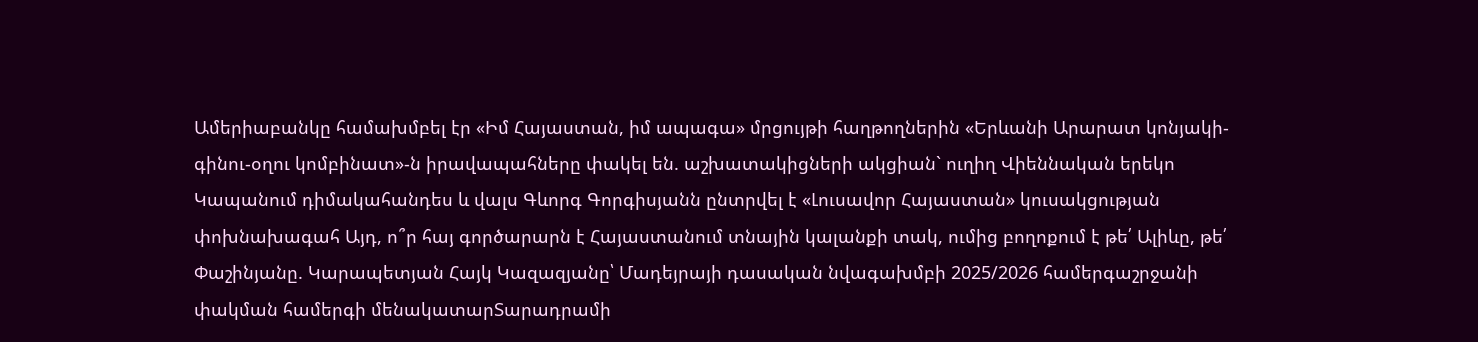Ամերիաբանկը համախմբել էր «Իմ Հայաստան, իմ ապագա» մրցույթի հաղթողներին «Երևանի Արարատ կոնյակի-գինու-օղու կոմբինատ»-ն իրավապահները փակել են. աշխատակիցների ակցիան` ուղիղ Վիեննական երեկո Կապանում դիմակահանդես և վալս Գևորգ Գորգիսյանն ընտրվել է «Լուսավոր Հայաստան» կուսակցության փոխնախագահ Այդ, ո՞ր հայ գործարարն է Հայաստանում տնային կալանքի տակ, ումից բողոքում է թե՛ Ալիևը, թե՛ Փաշինյանը. Կարապետյան Հայկ Կազազյանը՝ Մադեյրայի դասական նվագախմբի 2025/2026 համերգաշրջանի փակման համերգի մենակատարՏարադրամի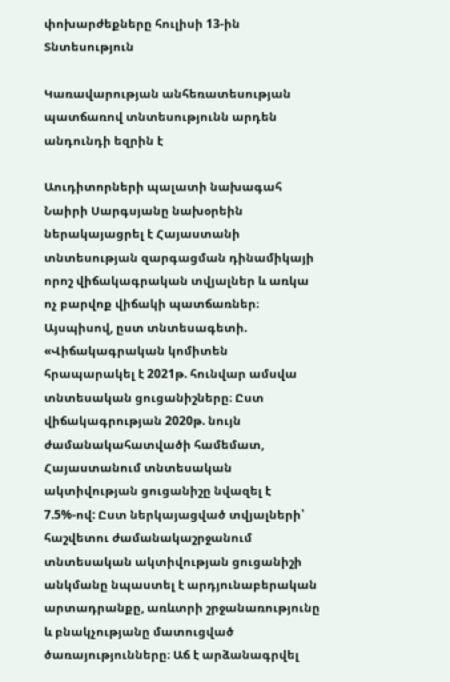փոխարժեքները հուլիսի 13-ին
Տնտեսություն

Կառավարության անհեռատեսության պատճառով տնտեսությունն արդեն անդունդի եզրին է

Աուդիտորների պալատի նախագահ Նաիրի Սարգսյանը նախօրեին ներակայացրել է Հայաստանի տնտեսության զարգացման դինամիկայի որոշ վիճակագրական տվյալներ և առկա ոչ բարվոք վիճակի պատճառներ։ Այսպիսով, ըստ տնտեսագետի. «Վիճակագրական կոմիտեն հրապարակել է 2021թ. հունվար ամսվա տնտեսական ցուցանիշները։ Ըստ վիճակագրության 2020թ. նույն ժամանակահատվածի համեմատ, Հայաստանում տնտեսական ակտիվության ցուցանիշը նվազել է 7.5%-ով: Ըստ ներկայացված տվյալների՝ հաշվետու ժամանակաշրջանում տնտեսական ակտիվության ցուցանիշի անկմանը նպաստել է արդյունաբերական արտադրանքը, առևտրի շրջանառությունը և բնակչությանը մատուցված ծառայությունները։ Աճ է արձանագրվել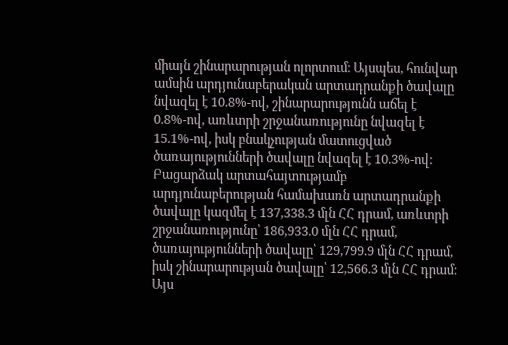միայն շինարարության ոլորտում։ Այսպես, հունվար ամսին արդյունաբերական արտադրանքի ծավալը նվազել է 10.8%-ով, շինարարությունն աճել է 0.8%-ով, առևտրի շրջանառությունը նվազել է 15.1%-ով, իսկ բնակչության մատուցված ծառայությունների ծավալը նվազել է 10.3%-ով:
Բացարձակ արտահայտությամբ արդյունաբերության համախառն արտադրանքի ծավալը կազմել է 137,338.3 մլն ՀՀ դրամ, առևտրի շրջանառությունը՝ 186,933.0 մլն ՀՀ դրամ, ծառայությունների ծավալը՝ 129,799.9 մլն ՀՀ դրամ, իսկ շինարարության ծավալը՝ 12,566.3 մլն ՀՀ դրամ։ Այս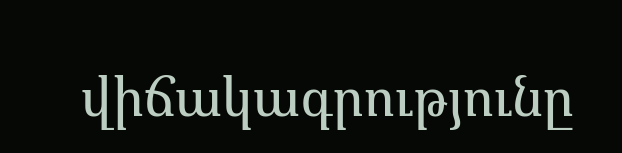վիճակագրությունը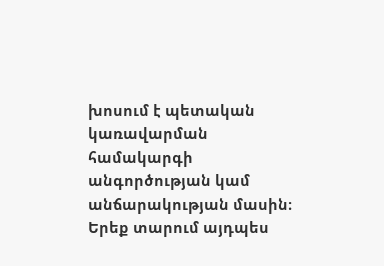խոսում է պետական կառավարման համակարգի անգործության կամ անճարակության մասին։ Երեք տարում այդպես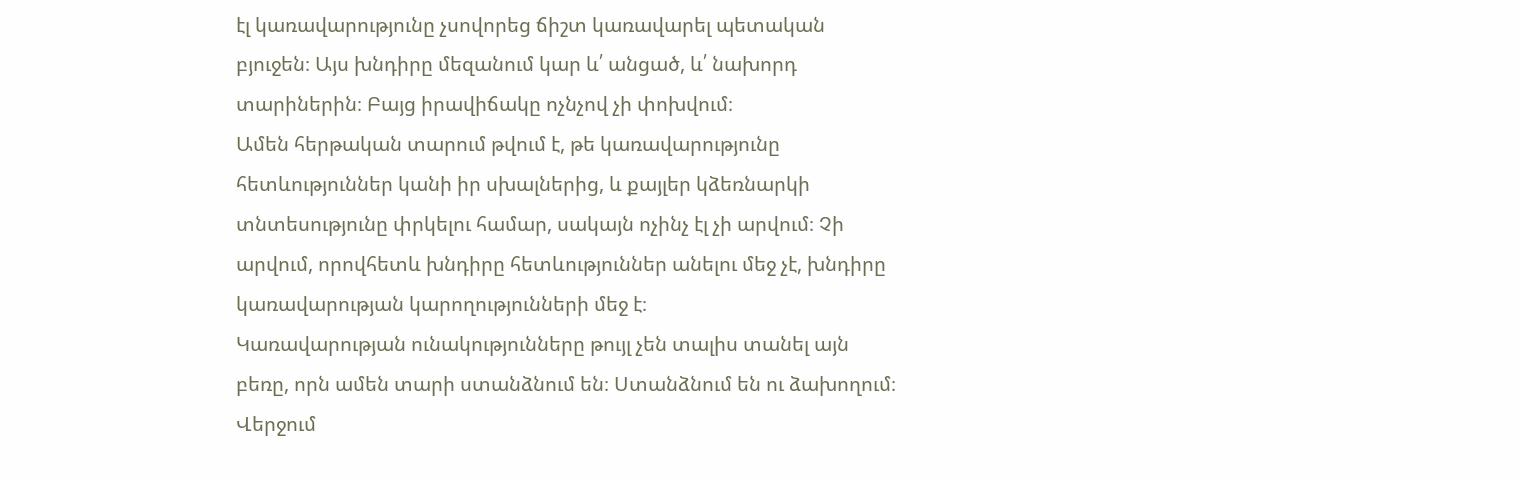էլ կառավարությունը չսովորեց ճիշտ կառավարել պետական բյուջեն։ Այս խնդիրը մեզանում կար և՛ անցած, և՛ նախորդ տարիներին։ Բայց իրավիճակը ոչնչով չի փոխվում։
Ամեն հերթական տարում թվում է, թե կառավարությունը հետևություններ կանի իր սխալներից, և քայլեր կձեռնարկի տնտեսությունը փրկելու համար, սակայն ոչինչ էլ չի արվում։ Չի արվում, որովհետև խնդիրը հետևություններ անելու մեջ չէ, խնդիրը կառավարության կարողությունների մեջ է։
Կառավարության ունակությունները թույլ չեն տալիս տանել այն բեռը, որն ամեն տարի ստանձնում են։ Ստանձնում են ու ձախողում։ Վերջում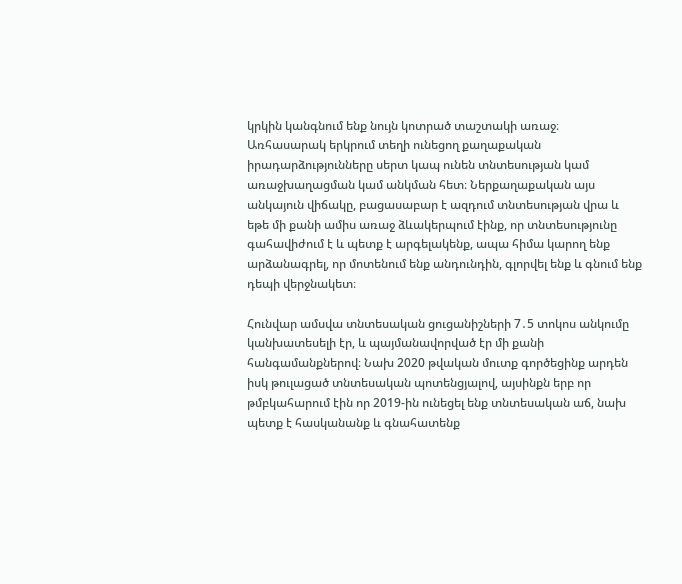կրկին կանգնում ենք նույն կոտրած տաշտակի առաջ։
Առհասարակ երկրում տեղի ունեցող քաղաքական իրադարձությունները սերտ կապ ունեն տնտեսության կամ առաջխաղացման կամ անկման հետ։ Ներքաղաքական այս անկայուն վիճակը, բացասաբար է ազդում տնտեսության վրա և եթե մի քանի ամիս առաջ ձևակերպում էինք, որ տնտեսությունը գահավիժում է և պետք է արգելակենք, ապա հիմա կարող ենք արձանագրել, որ մոտենում ենք անդունդին, գլորվել ենք և գնում ենք դեպի վերջնակետ։

Հունվար ամսվա տնտեսական ցուցանիշների 7․5 տոկոս անկումը կանխատեսելի էր, և պայմանավորված էր մի քանի հանգամանքներով։ Նախ 2020 թվական մուտք գործեցինք արդեն իսկ թուլացած տնտեսական պոտենցյալով, այսինքն երբ որ թմբկահարում էին որ 2019-ին ունեցել ենք տնտեսական աճ, նախ պետք է հասկանանք և գնահատենք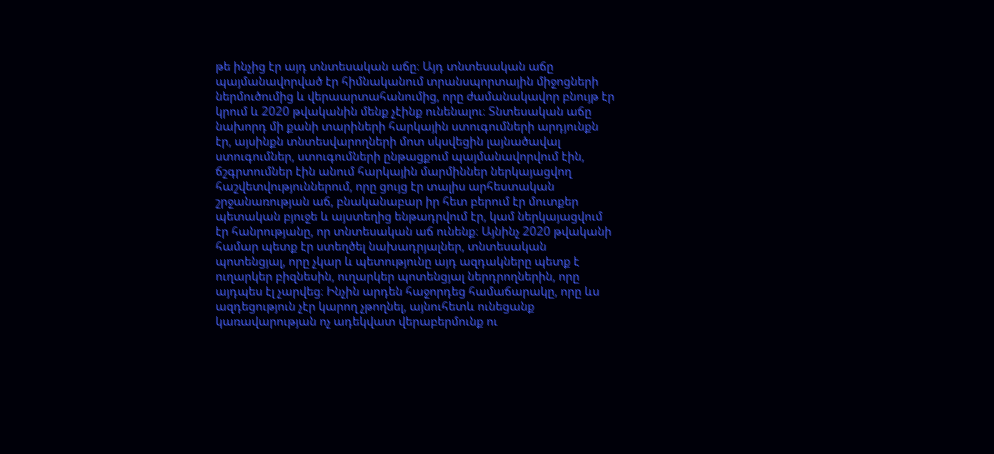թե ինչից էր այդ տնտեսական աճը։ Այդ տնտեսական աճը պայմանավորված էր հիմնականում տրանսպորտային միջոցների ներմուծումից և վերաարտահանումից, որը ժամանակավոր բնույթ էր կրում և 2020 թվականին մենք չէինք ունենալու։ Տնտեսական աճը նախորդ մի քանի տարիների հարկային ստուգումների արդյունքն էր, այսինքն տնտեսվարողների մոտ սկսվեցին լայնածավալ ստուգումներ, ստուգումների ընթացքում պայմանավորվում էին, ճշգրտումներ էին անում հարկային մարմիններ ներկայացվող հաշվետվություններում, որը ցույց էր տալիս արհեստական շրջանառության աճ, բնականաբար իր հետ բերում էր մուտքեր պետական բյուջե և այստեղից ենթադրվում էր, կամ ներկայացվում էր հանրությանը, որ տնտեսական աճ ունենք։ Այնինչ 2020 թվականի համար պետք էր ստեղծել նախադրյալներ, տնտեսական պոտենցյալ, որը չկար և պետությունը այդ ազդակները պետք է ուղարկեր բիզնեսին, ուղարկեր պոտենցյալ ներդրողներին, որը այդպես էլ չարվեց։ Ինչին արդեն հաջորդեց համաճարակը, որը ևս ազդեցություն չէր կարող չթողնել, այնուհետև ունեցանք կառավարության ոչ ադեկվատ վերաբերմունք ու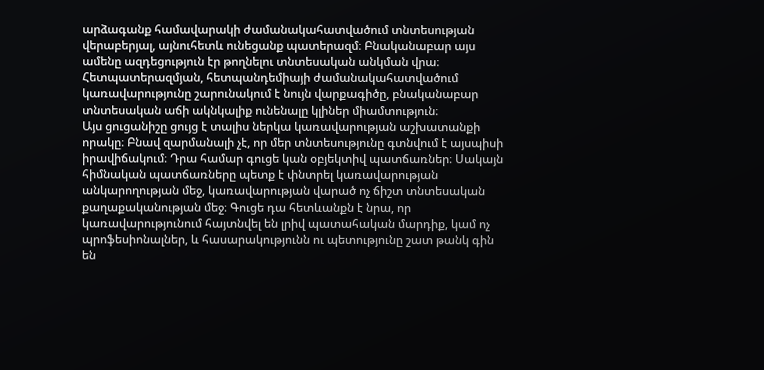արձագանք համավարակի ժամանակահատվածում տնտեսության վերաբերյալ, այնուհետև ունեցանք պատերազմ։ Բնականաբար այս ամենը ազդեցություն էր թողնելու տնտեսական անկման վրա։ Հետպատերազմյան, հետպանդեմիայի ժամանակահատվածում կառավարությունը շարունակում է նույն վարքագիծը, բնականաբար տնտեսական աճի ակնկալիք ունենալը կլիներ միամտություն։
Այս ցուցանիշը ցույց է տալիս ներկա կառավարության աշխատանքի որակը։ Բնավ զարմանալի չէ, որ մեր տնտեսությունը գտնվում է այսպիսի իրավիճակում։ Դրա համար գուցե կան օբյեկտիվ պատճառներ։ Սակայն հիմնական պատճառները պետք է փնտրել կառավարության անկարողության մեջ, կառավարության վարած ոչ ճիշտ տնտեսական քաղաքականության մեջ։ Գուցե դա հետևանքն է նրա, որ կառավարությունում հայտնվել են լրիվ պատահական մարդիք, կամ ոչ պրոֆեսիոնալներ, և հասարակությունն ու պետությունը շատ թանկ գին են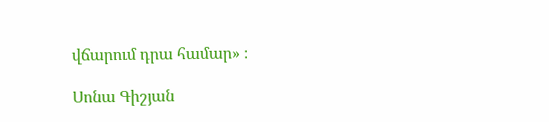վճարում դրա համար» ։

Սոնա Գիշյան